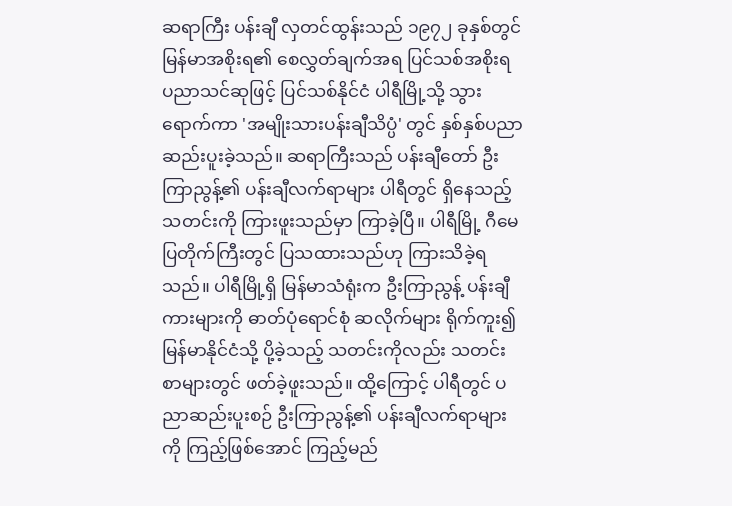ဆရာကြီး ပန်းချီ လှတင်ထွန်းသည် ၁၉၇၂ ခုနှစ်တွင် မြန်မာအစိုးရ၏ စေလွှတ်ချက်အရ ပြင်သစ်အစိုးရ ပညာသင်ဆုဖြင့် ပြင်သစ်နိုင်ငံ ပါရီမြို့သို့ သွားရောက်ကာ 'အမျိုးသားပန်းချီသိပ္ပံ' တွင် နှစ်နှစ်ပညာ ဆည်းပူးခဲ့သည်။ ဆရာကြီးသည် ပန်းချီတော် ဦးကြာညွန့်၏ ပန်းချီလက်ရာများ ပါရီတွင် ရှိနေသည့် သတင်းကို ကြားဖူးသည်မှာ ကြာခဲ့ပြီ။ ပါရီမြို့ ဂီမေပြတိုက်ကြီးတွင် ပြသထားသည်ဟု ကြားသိခဲ့ရသည်။ ပါရီမြို့ရှိ မြန်မာသံရုံးက ဦးကြာညွန့် ပန်းချီကားများကို ဓာတ်ပုံရောင်စုံ ဆလိုက်များ ရိုက်ကူး၍ မြန်မာနိုင်ငံသို့ ပို့ခဲ့သည့် သတင်းကိုလည်း သတင်းစာများတွင် ဖတ်ခဲ့ဖူးသည်။ ထို့ကြောင့် ပါရီတွင် ပညာဆည်းပူးစဉ် ဦးကြာညွန့်၏ ပန်းချီလက်ရာများကို ကြည့်ဖြစ်အောင် ကြည့်မည်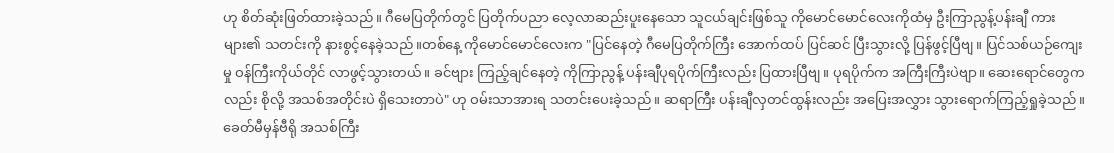ဟု စိတ်ဆုံးဖြတ်ထားခဲ့သည်။ ဂီမေပြတိုက်တွင် ပြတိုက်ပညာ လေ့လာဆည်းပူးနေသော သူငယ်ချင်းဖြစ်သူ ကိုမောင်မောင်လေးကိုထံမှ ဦးကြာညွန့်ပန်းချီ ကားများ၏ သတင်းကို နားစွင့်နေခဲ့သည်။တစ်နေ့ ကိုမောင်မောင်လေးက "ပြင်နေတဲ့ ဂီမေပြတိုက်ကြီး အောက်ထပ် ပြင်ဆင် ပြီးသွားလို့ ပြန်ဖွင့်ပြီဗျ။ ပြင်သစ်ယဉ်ကျေးမှု ဝန်ကြီးကိုယ်တိုင် လာဖွင့်သွားတယ်။ ခင်ဗျား ကြည့်ချင်နေတဲ့ ကိုကြာညွန့် ပန်းချီပုရပိုက်ကြီးလည်း ပြထားပြီဗျ။ ပုရပိုက်က အကြီးကြီးပဲဗျာ။ ဆေးရောင်တွေကလည်း စိုလို့ အသစ်အတိုင်းပဲ ရှိသေးတာပဲ" ဟု ဝမ်းသာအားရ သတင်းပေးခဲ့သည်။ ဆရာကြီး ပန်းချီလှတင်ထွန်းလည်း အပြေးအလွှား သွားရောက်ကြည့်ရှုခဲ့သည်။ ခေတ်မီမှန်ဗီရို အသစ်ကြီး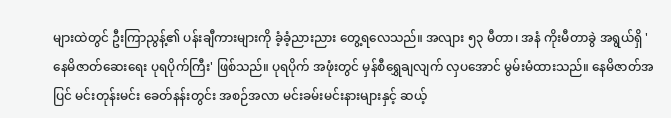များထဲတွင် ဦးကြာညွန့်၏ ပန်းချီကားများကို ခံ့ခံ့ညားညား တွေ့ရလေသည်။ အလျား ၅၃ မီတာ၊ အနံ ကိုးမီတာခွဲ အရွယ်ရှိ 'နေမိဇာတ်ဆေးရေး ပုရပိုက်ကြီး' ဖြစ်သည်။ ပုရပိုက် အဖုံးတွင် မှန်စီရွှေချလျက် လှပအောင် မွမ်းမံထားသည်။ နေမိဇာတ်အပြင် မင်းတုန်းမင်း ခေတ်နန်းတွင်း အစဉ်အလာ မင်းခမ်းမင်းနားများနှင့် ဆယ့်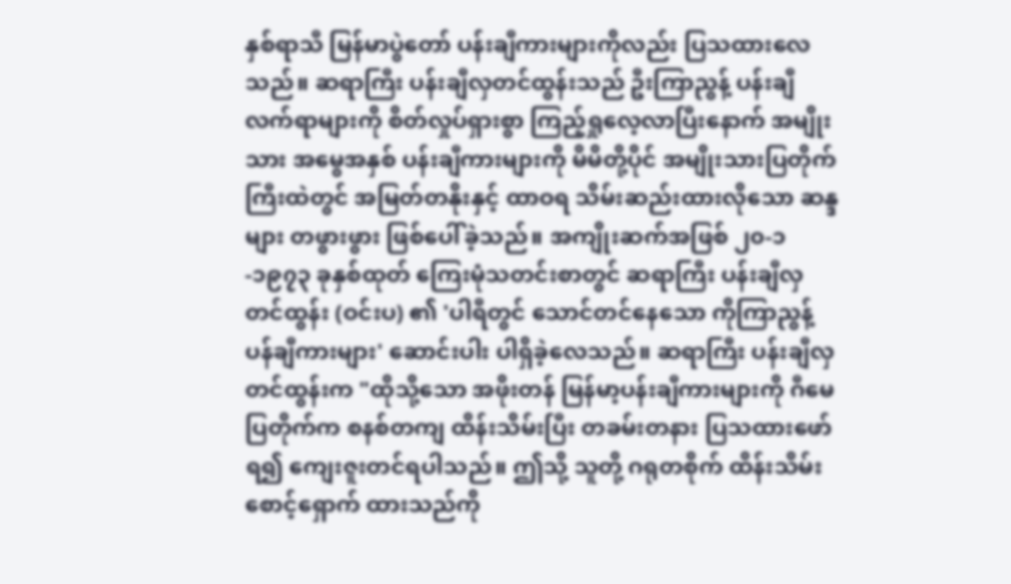နှစ်ရာသီ မြန်မာပွဲတော် ပန်းချီကားများကိုလည်း ပြသထားလေသည်။ ဆရာကြီး ပန်းချီလှတင်ထွန်းသည် ဦးကြာညွန့် ပန်းချီလက်ရာများကို စိတ်လှုပ်ရှားစွာ ကြည့်ရှုလေ့လာပြီးနောက် အမျိုးသား အမွေအနှစ် ပန်းချီကားများကို မိမိတို့ပိုင် အမျိုးသားပြတိုက်ကြီးထဲတွင် အမြတ်တနိုးနှင့် ထာဝရ သိမ်းဆည်းထားလိုသော ဆန္ဒများ တဖွားဖွား ဖြစ်ပေါ်ခဲ့သည်။ အကျိုးဆက်အဖြစ် ၂၀-၁-၁၉၇၃ ခုနှစ်ထုတ် ကြေးမုံသတင်းစာတွင် ဆရာကြီး ပန်းချီလှတင်ထွန်း (ဝင်းပ) ၏ 'ပါရီတွင် သောင်တင်နေသော ကိုကြာညွန့် ပန်ချီကားများ' ဆောင်းပါး ပါရှိခဲ့လေသည်။ ဆရာကြီး ပန်းချီလှတင်ထွန်းက "ထိုသို့သော အဖိုးတန် မြန်မာ့ပန်းချီကားများကို ဂီမေပြတိုက်က စနစ်တကျ ထိန်းသိမ်းပြီး တခမ်းတနား ပြသထားဖော်ရ၍ ကျေးဇူးတင်ရပါသည်။ ဤသို့ သူတို့ ဂရုတစိုက် ထိန်းသိမ်းစောင့်ရှောက် ထားသည်ကို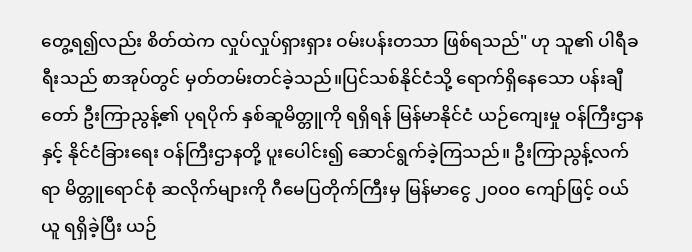တွေ့ရ၍လည်း စိတ်ထဲက လှုပ်လှုပ်ရှားရှား ဝမ်းပန်းတသာ ဖြစ်ရသည်" ဟု သူ၏ ပါရီခရီးသည် စာအုပ်တွင် မှတ်တမ်းတင်ခဲ့သည်။ပြင်သစ်နိုင်ငံသို့ ရောက်ရှိနေသော ပန်းချီတော် ဦးကြာညွန့်၏ ပုရပိုက် နှစ်ဆူမိတ္တူကို ရရှိရန် မြန်မာနိုင်ငံ ယဉ်ကျေးမှု ဝန်ကြီးဌာနနှင့် နိုင်ငံခြားရေး ဝန်ကြီးဌာနတို့ ပူးပေါင်း၍ ဆောင်ရွက်ခဲ့ကြသည်။ ဦးကြာညွန့်လက်ရာ မိတ္တူရောင်စုံ ဆလိုက်များကို ဂီမေပြတိုက်ကြီးမှ မြန်မာငွေ ၂၀၀၀ ကျော်ဖြင့် ဝယ်ယူ ရရှိခဲ့ပြီး ယဉ်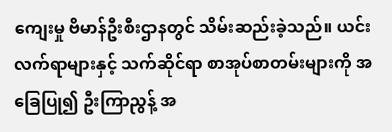ကျေးမှု ဗိမာန်ဦးစီးဌာနတွင် သိမ်းဆည်းခဲ့သည်။ ယင်းလက်ရာများနှင့် သက်ဆိုင်ရာ စာအုပ်စာတမ်းများကို အခြေပြု၍ ဦးကြာညွန့် အ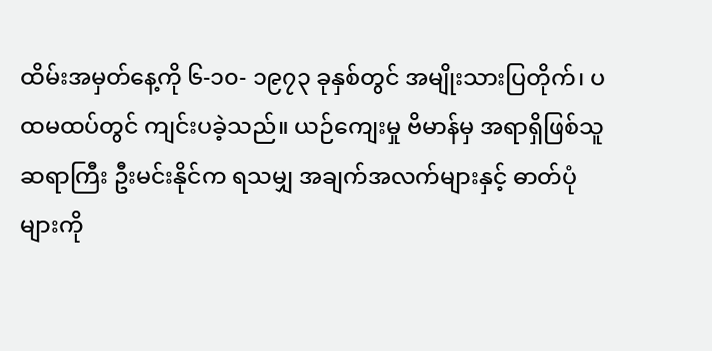ထိမ်းအမှတ်နေ့ကို ၆-၁၀- ၁၉၇၃ ခုနှစ်တွင် အမျိုးသားပြတိုက်၊ ပထမထပ်တွင် ကျင်းပခဲ့သည်။ ယဉ်ကျေးမှု ဗိမာန်မှ အရာရှိဖြစ်သူ ဆရာကြီး ဦးမင်းနိုင်က ရသမျှ အချက်အလက်များနှင့် ဓာတ်ပုံများကို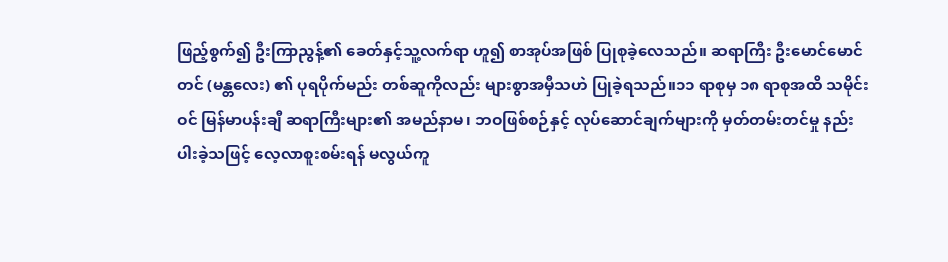ဖြည့်စွက်၍ ဦးကြာညွန့်၏ ခေတ်နှင့်သူ့လက်ရာ ဟူ၍ စာအုပ်အဖြစ် ပြုစုခဲ့လေသည်။ ဆရာကြီး ဦးမောင်မောင်တင် (မန္တလေး) ၏ ပုရပိုက်မည်း တစ်ဆူကိုလည်း များစွာအမှီသဟဲ ပြုခဲ့ရသည်။၁၁ ရာစုမှ ၁၈ ရာစုအထိ သမိုင်းဝင် မြန်မာပန်းချီ ဆရာကြီးများ၏ အမည်နာမ၊ ဘဝဖြစ်စဉ်နှင့် လုပ်ဆောင်ချက်များကို မှတ်တမ်းတင်မှု နည်းပါးခဲ့သဖြင့် လေ့လာစူးစမ်းရန် မလွယ်ကူ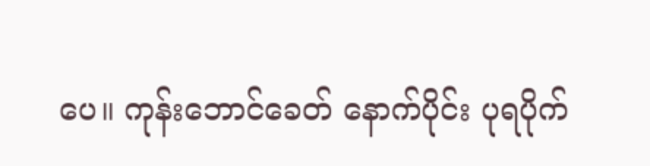ပေ။ ကုန်းဘောင်ခေတ် နောက်ပိုင်း ပုရပိုက်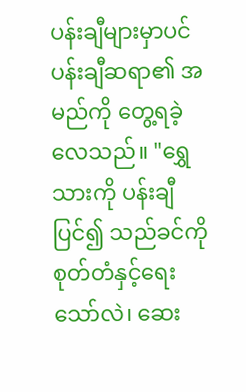ပန်းချီများမှာပင် ပန်းချီဆရာ၏ အမည်ကို တွေ့ရခဲ့လေသည်။ "ရွှေသားကို ပန်းချီပြင်၍ သည်ခင်ကို စုတ်တံနှင့်ရေးသော်လဲ၊ ဆေး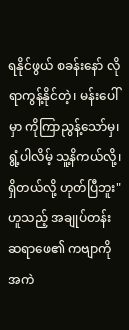ရနိုင်ဖွယ် စခန်းနော် လိုရာကွန့်နိုင်တဲ့၊ မန်းပေါ်မှာ ကိုကြာညွန့်သော်မှ၊ ရွံ့ပါလိမ့် သူ့နိကယ်လို့၊ ရှိတယ်လို့ ဟုတ်ပြီဘူး" ဟူသည့် အချုပ်တန်း ဆရာဖေ၏ ကဗျာကို အကဲ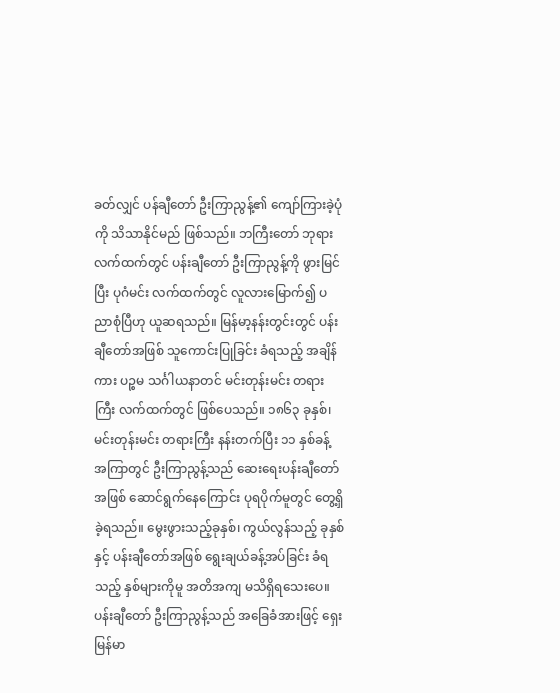ခတ်လျှင် ပန်ချီတော် ဦးကြာညွန့်၏ ကျော်ကြားခဲ့ပုံကို သိသာနိုင်မည် ဖြစ်သည်။ ဘကြီးတော် ဘုရားလက်ထက်တွင် ပန်းချီတော် ဦးကြာညွန့်ကို ဖွားမြင်ပြီး ပုဂံမင်း လက်ထက်တွင် လူလားမြောက်၍ ပညာစုံပြီဟု ယူဆရသည်။ မြန်မာ့နန်းတွင်းတွင် ပန်းချီတော်အဖြစ် သူကောင်းပြုခြင်း ခံရသည့် အချိန်ကား ပဉ္စမ သင်္ဂါယနာတင် မင်းတုန်းမင်း တရားကြီး လက်ထက်တွင် ဖြစ်ပေသည်။ ၁၈၆၃ ခုနှစ်၊ မင်းတုန်းမင်း တရားကြီး နန်းတက်ပြီး ၁၁ နှစ်ခန့် အကြာတွင် ဦးကြာညွန့်သည် ဆေးရေးပန်းချီတော်အဖြစ် ဆောင်ရွက်နေကြောင်း ပုရပိုက်မူတွင် တွေ့ရှိခဲ့ရသည်။ မွေးဖွားသည့်ခုနှစ်၊ ကွယ်လွန်သည့် ခုနှစ်နှင့် ပန်းချီတော်အဖြစ် ရွေးချယ်ခန့်အပ်ခြင်း ခံရသည့် နှစ်များကိုမူ အတိအကျ မသိရှိရသေးပေ။ပန်းချီတော် ဦးကြာညွန့်သည် အခြေခံအားဖြင့် ရှေးမြန်မာ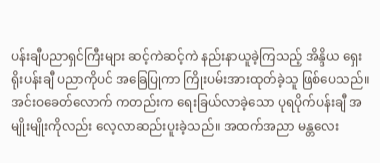ပန်းချီပညာရှင်ကြီးများ ဆင့်ကဲဆင့်ကဲ နည်းနာယူခဲ့ကြသည့် အိန္ဒိယ ရှေးရိုးပန်းချီ ပညာကိုပင် အခြေပြုကာ ကြိုးပမ်းအားထုတ်ခဲ့သူ ဖြစ်ပေသည်။ အင်းဝခေတ်လောက် ကတည်းက ရေးခြယ်လာခဲ့သော ပုရပိုက်ပန်းချီ အမျိုးမျိုးကိုလည်း လေ့လာဆည်းပူးခဲ့သည်။ အထက်အညာ မန္တလေး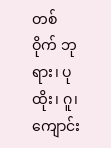တစ်ဝိုက် ဘုရား၊ ပုထိုး၊ ဂူ၊ ကျောင်း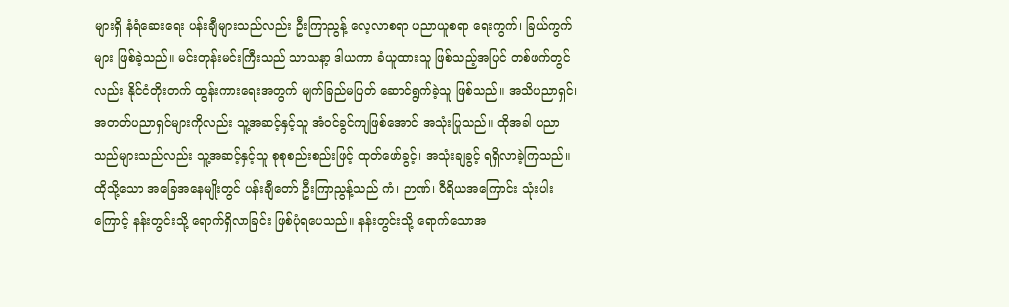များရှိ နံရံဆေးရေး ပန်းချီများသည်လည်း ဦးကြာညွန့် လေ့လာစရာ ပညာယူစရာ ရေးကွက်၊ ခြယ်ကွက်များ ဖြစ်ခဲ့သည်။ မင်းတုန်းမင်းကြီးသည် သာသနာ့ ဒါယကာ ခံယူထားသူ ဖြစ်သည့်အပြင် တစ်ဖက်တွင်လည်း နိုင်ငံတိုးတက် ထွန်းကားရေးအတွက် မျက်ခြည်မပြတ် ဆောင်ရွက်ခဲ့သူ ဖြစ်သည်။ အသိပညာရှင်၊ အတတ်ပညာရှင်များကိုလည်း သူ့အဆင့်နှင့်သူ အံဝင်ခွင်ကျဖြစ်အောင် အသုံးပြုသည်။ ထိုအခါ ပညာသည်များသည်လည်း သူ့အဆင့်နှင့်သူ စုစုစည်းစည်းဖြင့် ထုတ်ဖော်ခွင့်၊ အသုံးချခွင့် ရရှိလာခဲ့ကြသည်။ ထိုသို့သော အခြေအနေမျိုးတွင် ပန်းချီတော် ဦးကြာညွန့်သည် ကံ၊ ဉာဏ်၊ ဝီရိယအကြောင်း သုံးပါးကြောင့် နန်းတွင်းသို့ ရောက်ရှိလာခြင်း ဖြစ်ပုံရပေသည်။ နန်းတွင်းသို့ ရောက်သောအ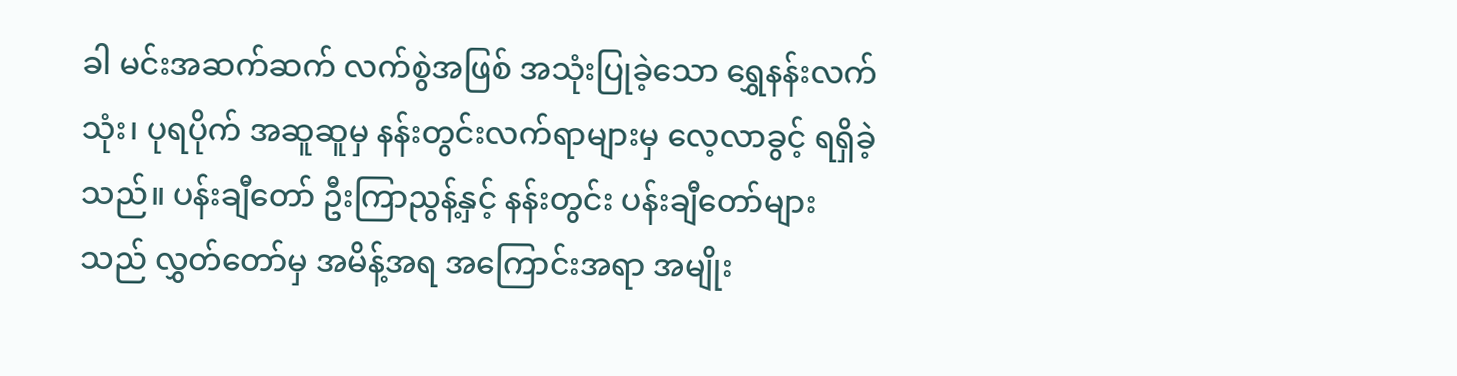ခါ မင်းအဆက်ဆက် လက်စွဲအဖြစ် အသုံးပြုခဲ့သော ရွှေနန်းလက်သုံး၊ ပုရပိုက် အဆူဆူမှ နန်းတွင်းလက်ရာများမှ လေ့လာခွင့် ရရှိခဲ့သည်။ ပန်းချီတော် ဦးကြာညွန့်နှင့် နန်းတွင်း ပန်းချီတော်များသည် လွှတ်တော်မှ အမိန့်အရ အကြောင်းအရာ အမျိုး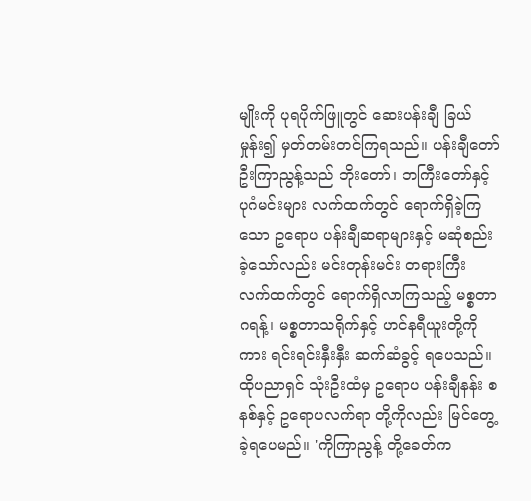မျိုးကို ပုရပိုက်ဖြူတွင် ဆေးပန်းချီ ခြယ်မှုန်း၍ မှတ်တမ်းတင်ကြရသည်။ ပန်းချီတော် ဦးကြာညွန့်သည် ဘိုးတော်၊ ဘကြီးတော်နှင့် ပုဂံမင်းများ လက်ထက်တွင် ရောက်ရှိခဲ့ကြသော ဥရောပ ပန်းချီဆရာများနှင့် မဆုံစည်းခဲ့သော်လည်း မင်းတုန်းမင်း တရားကြီး လက်ထက်တွင် ရောက်ရှိလာကြသည့် မစ္စတာဂရန့်၊ မစ္စတာသရိုက်နှင့် ဟင်နရီယူးတို့ကိုကား ရင်းရင်းနှီးနှီး ဆက်ဆံခွင့် ရပေသည်။ ထိုပညာရှင် သုံးဦးထံမှ ဥရောပ ပန်းချီနန်း စနစ်နှင့် ဥရောပလက်ရာ တို့ကိုလည်း မြင်တွေ့ခဲ့ရပေမည်။ 'ကိုကြာညွန့် တို့ခေတ်က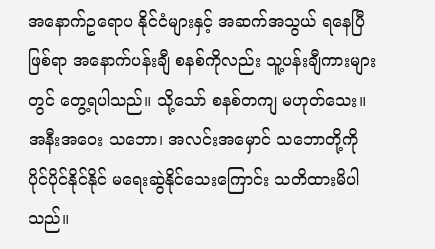အနောက်ဥရောပ နိုင်ငံများနှင့် အဆက်အသွယ် ရနေပြီဖြစ်ရာ အနောက်ပန်းချီ စနစ်ကိုလည်း သူ့ပန်းချီကားများတွင် တွေ့ရပါသည်။ သို့သော် စနစ်တကျ မဟုတ်သေး။ အနီးအဝေး သဘော၊ အလင်းအမှောင် သဘောတို့ကို ပိုင်ပိုင်နိုင်နိုင် မရေးဆွဲနိုင်သေးကြောင်း သတိထားမိပါသည်။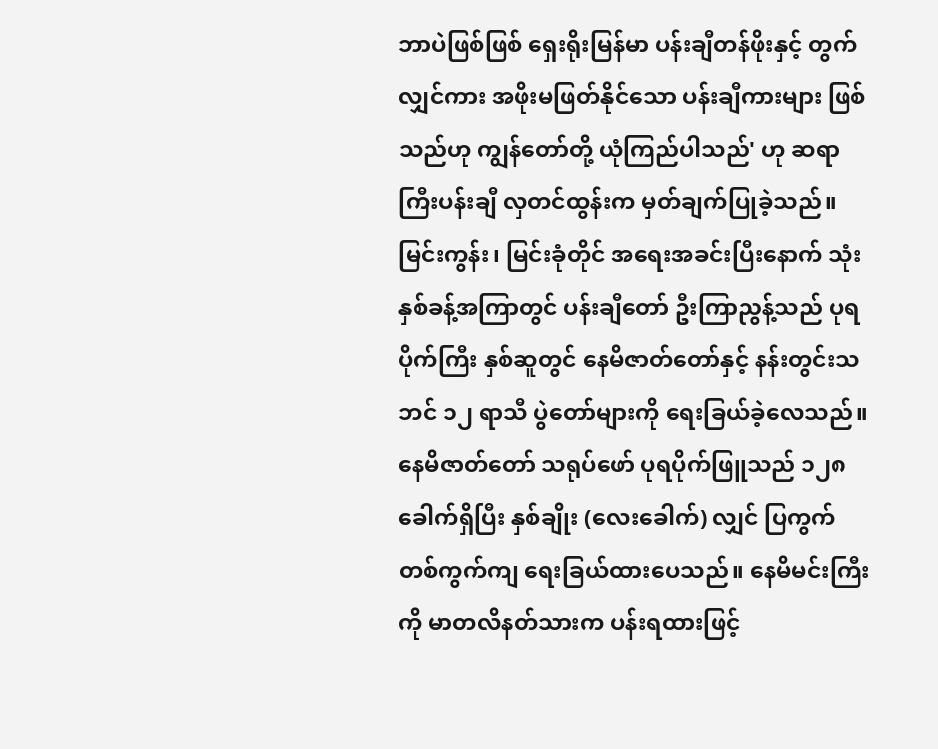ဘာပဲဖြစ်ဖြစ် ရှေးရိုးမြန်မာ ပန်းချီတန်ဖိုးနှင့် တွက်လျှင်ကား အဖိုးမဖြတ်နိုင်သော ပန်းချီကားများ ဖြစ်သည်ဟု ကျွန်တော်တို့ ယုံကြည်ပါသည်' ဟု ဆရာကြီးပန်းချီ လှတင်ထွန်းက မှတ်ချက်ပြုခဲ့သည်။ မြင်းကွန်း၊ မြင်းခုံတိုင် အရေးအခင်းပြီးနောက် သုံးနှစ်ခန့်အကြာတွင် ပန်းချီတော် ဦးကြာညွန့်သည် ပုရပိုက်ကြီး နှစ်ဆူတွင် နေမိဇာတ်တော်နှင့် နန်းတွင်းသဘင် ၁၂ ရာသီ ပွဲတော်များကို ရေးခြယ်ခဲ့လေသည်။ နေမိဇာတ်တော် သရုပ်ဖော် ပုရပိုက်ဖြူသည် ၁၂၈ ခေါက်ရှိပြီး နှစ်ချိုး (လေးခေါက်) လျှင် ပြကွက်တစ်ကွက်ကျ ရေးခြယ်ထားပေသည်။ နေမိမင်းကြီးကို မာတလိနတ်သားက ပန်းရထားဖြင့်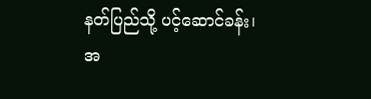နတ်ပြည်သို့ ပင့်ဆောင်ခန်း၊ အ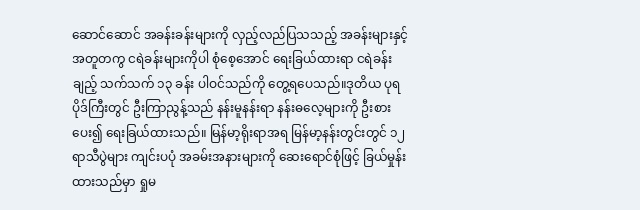ဆောင်ဆောင် အခန်းခန်းများကို လှည့်လည်ပြသသည့် အခန်းများနှင့် အတူတကွ ငရဲခန်းများကိုပါ စုံစေ့အောင် ရေးခြယ်ထားရာ ငရဲခန်းချည့် သက်သက် ၁၃ ခန်း ပါဝင်သည်ကို တွေ့ရပေသည်။ဒုတိယ ပုရပိုဒ်ကြီးတွင် ဦးကြာညွန့်သည် နန်းမူနန်းရာ နန်းဓလေ့များကို ဦးစားပေး၍ ရေးခြယ်ထားသည်။ မြန်မာ့ရိုးရာအရ မြန်မာ့နန်းတွင်းတွင် ၁၂ ရာသီပွဲများ ကျင်းပပုံ အခမ်းအနားများကို ဆေးရောင်စုံဖြင့် ခြယ်မှုန်းထားသည်မှာ ရှုမ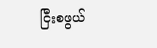ငြီးစဖွယ်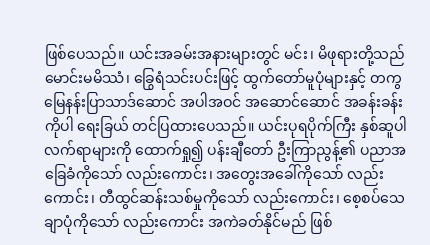ဖြစ်ပေသည်။ ယင်းအခမ်းအနားများတွင် မင်း၊ မိဖုရားတို့သည်မောင်းမမိဿံ၊ ခြွေရံသင်းပင်းဖြင့် ထွက်တော်မူပုံများနှင့် တကွ မြေနန်းပြာသာဒ်ဆောင် အပါအဝင် အဆောင်ဆောင် အခန်းခန်းကိုပါ ရေးခြယ် တင်ပြထားပေသည်။ ယင်းပုရပိုက်ကြီး နှစ်ဆူပါ လက်ရာများကို ထောက်ရှု၍ ပန်းချီတော် ဦးကြာညွန့်၏ ပညာအခြေခံကိုသော် လည်းကောင်း၊ အတွေးအခေါ်ကိုသော် လည်းကောင်း၊ တီထွင်ဆန်းသစ်မှုကိုသော် လည်းကောင်း၊ စေ့စပ်သေချာပုံကိုသော် လည်းကောင်း အကဲခတ်နိုင်မည် ဖြစ်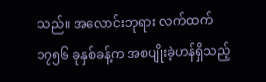သည်။ အလောင်းဘုရား လက်ထက် ၁၇၅၆ ခုနှစ်ခန့်က အစပျိုးခဲ့ဟန်ရှိသည့်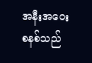အနီးအဝေး စနစ်သည်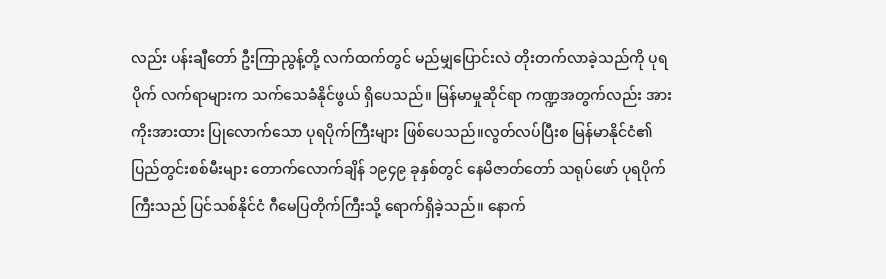လည်း ပန်းချီတော် ဦးကြာညွန့်တို့ လက်ထက်တွင် မည်မျှပြောင်းလဲ တိုးတက်လာခဲ့သည်ကို ပုရပိုက် လက်ရာများက သက်သေခံနိုင်ဖွယ် ရှိပေသည်။ မြန်မာမှုဆိုင်ရာ ကဏ္ဍအတွက်လည်း အားကိုးအားထား ပြုလောက်သော ပုရပိုက်ကြီးများ ဖြစ်ပေသည်။လွတ်လပ်ပြီးစ မြန်မာနိုင်ငံ၏ ပြည်တွင်းစစ်မီးများ တောက်လောက်ချိန် ၁၉၄၉ ခုနှစ်တွင် နေမိဇာတ်တော် သရုပ်ဖော် ပုရပိုက်ကြီးသည် ပြင်သစ်နိုင်ငံ ဂီမေပြတိုက်ကြီးသို့ ရောက်ရှိခဲ့သည်။ နောက်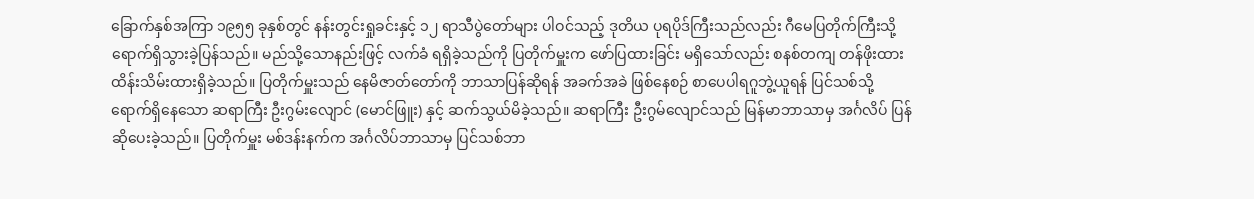ခြောက်နှစ်အကြာ ၁၉၅၅ ခုနှစ်တွင် နန်းတွင်းရှုခင်းနှင့် ၁၂ ရာသီပွဲတော်များ ပါဝင်သည့် ဒုတိယ ပုရပိုဒ်ကြီးသည်လည်း ဂီမေပြတိုက်ကြီးသို့ ရောက်ရှိသွားခဲ့ပြန်သည်။ မည်သို့သောနည်းဖြင့် လက်ခံ ရရှိခဲ့သည်ကို ပြတိုက်မှူးက ဖော်ပြထားခြင်း မရှိသော်လည်း စနစ်တကျ တန်ဖိုးထား ထိန်းသိမ်းထားရှိခဲ့သည်။ ပြတိုက်မှူးသည် နေမိဇာတ်တော်ကို ဘာသာပြန်ဆိုရန် အခက်အခဲ ဖြစ်နေစဉ် စာပေပါရဂူဘွဲ့ယူရန် ပြင်သစ်သို့ ရောက်ရှိနေသော ဆရာကြီး ဦးဂွမ်းလျောင် (မောင်ဖြူး) နှင့် ဆက်သွယ်မိခဲ့သည်။ ဆရာကြီး ဦးဂွမ်လျောင်သည် မြန်မာဘာသာမှ အင်္ဂလိပ် ပြန်ဆိုပေးခဲ့သည်။ ပြတိုက်မှူး မစ်ဒန်းနက်က အင်္ဂလိပ်ဘာသာမှ ပြင်သစ်ဘာ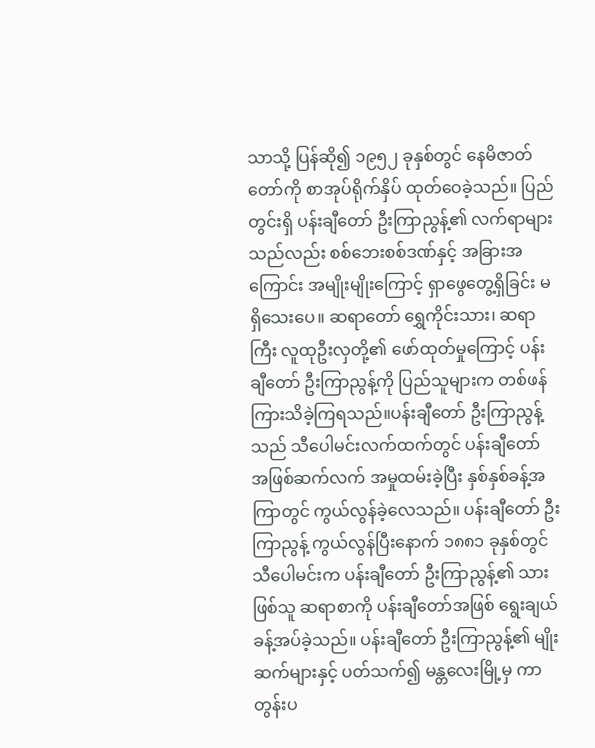သာသို့ ပြန်ဆို၍ ၁၉၅၂ ခုနှစ်တွင် နေမိဇာတ်တော်ကို စာအုပ်ရိုက်နှိပ် ထုတ်ဝေခဲ့သည်။ ပြည်တွင်းရှိ ပန်းချီတော် ဦးကြာညွန့်၏ လက်ရာများသည်လည်း စစ်ဘေးစစ်ဒဏ်နှင့် အခြားအကြောင်း အမျိုးမျိုးကြောင့် ရှာဖွေတွေ့ရှိခြင်း မရှိသေးပေ။ ဆရာတော် ရွှေကိုင်းသား၊ ဆရာကြီး လူထုဦးလှတို့၏ ဖော်ထုတ်မှုကြောင့် ပန်းချီတော် ဦးကြာညွန့်ကို ပြည်သူများက တစ်ဖန် ကြားသိခဲ့ကြရသည်။ပန်းချီတော် ဦးကြာညွန့်သည် သီပေါမင်းလက်ထက်တွင် ပန်းချီတော် အဖြစ်ဆက်လက် အမှုထမ်းခဲ့ပြီး နှစ်နှစ်ခန့်အကြာတွင် ကွယ်လွန်ခဲ့လေသည်။ ပန်းချီတော် ဦးကြာညွန့် ကွယ်လွန်ပြီးနောက် ၁၈၈၁ ခုနှစ်တွင် သီပေါမင်းက ပန်းချီတော် ဦးကြာညွန့်၏ သားဖြစ်သူ ဆရာစာကို ပန်းချီတော်အဖြစ် ရွေးချယ်ခန့်အပ်ခဲ့သည်။ ပန်းချီတော် ဦးကြာညွန့်၏ မျိုးဆက်များနှင့် ပတ်သက်၍ မန္တလေးမြို့မှ ကာတွန်းပ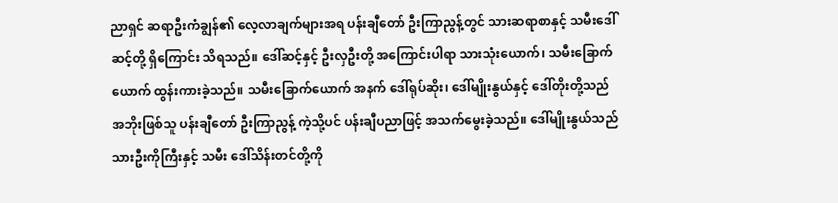ညာရှင် ဆရာဦးကံချွန်၏ လေ့လာချက်များအရ ပန်းချီတော် ဦးကြာညွန့်တွင် သားဆရာစာနှင့် သမီးဒေါ်ဆင့်တို့ ရှိကြောင်း သိရသည်။ ဒေါ်ဆင့်နှင့် ဦးလှဦးတို့ အကြောင်းပါရာ သားသုံးယောက်၊ သမီးခြောက်ယောက် ထွန်းကားခဲ့သည်။ သမီးခြောက်ယောက် အနက် ဒေါ်ရုပ်ဆိုး၊ ဒေါ်မျိုးနွယ်နှင့် ဒေါ်တိုးတို့သည် အဘိုးဖြစ်သူ ပန်းချီတော် ဦးကြာညွန့် ကဲ့သို့ပင် ပန်းချီပညာဖြင့် အသက်မွေးခဲ့သည်။ ဒေါ်မျိုးနွယ်သည် သားဦးကိုကြီးနှင့် သမီး ဒေါ်သိန်းတင်တို့ကို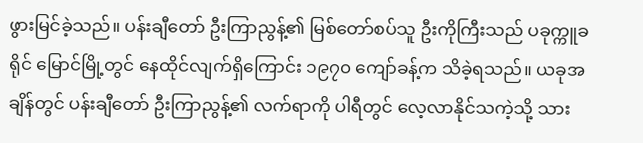ဖွားမြင်ခဲ့သည်။ ပန်းချီတော် ဦးကြာညွန့်၏ မြစ်တော်စပ်သူ ဦးကိုကြီးသည် ပခုက္ကူခရိုင် မြောင်မြို့တွင် နေထိုင်လျက်ရှိကြောင်း ၁၉၇၀ ကျော်ခန့်က သိခဲ့ရသည်။ ယခုအချိန်တွင် ပန်းချီတော် ဦးကြာညွန့်၏ လက်ရာကို ပါရီတွင် လေ့လာနိုင်သကဲ့သို့ သား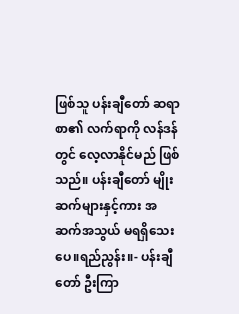ဖြစ်သူ ပန်းချီတော် ဆရာစာ၏ လက်ရာကို လန်ဒန်တွင် လေ့လာနိုင်မည် ဖြစ်သည်။ ပန်းချီတော် မျိုးဆက်များနှင့်ကား အဆက်အသွယ် မရရှိသေးပေ။ရည်ညွန်း။- ပန်းချီတော် ဦးကြာ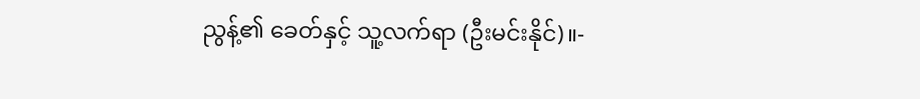ညွန့်၏ ခေတ်နှင့် သူ့လက်ရာ (ဦးမင်းနိုင်)။-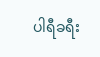ပါရီခရီး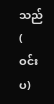သည် ( ဝင်းပ)